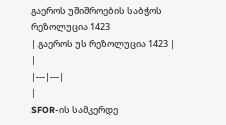გაეროს უშიშროების საბჭოს რეზოლუცია 1423
| გაეროს უს რეზოლუცია 1423 | |
|---|---|
|
SFOR-ის სამკერდე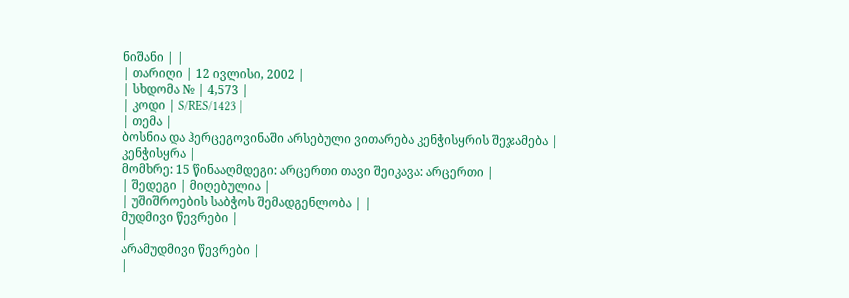ნიშანი | |
| თარიღი | 12 ივლისი, 2002 |
| სხდომა № | 4,573 |
| კოდი | S/RES/1423 |
| თემა |
ბოსნია და ჰერცეგოვინაში არსებული ვითარება კენჭისყრის შეჯამება |
კენჭისყრა |
მომხრე: 15 წინააღმდეგი: არცერთი თავი შეიკავა: არცერთი |
| შედეგი | მიღებულია |
| უშიშროების საბჭოს შემადგენლობა | |
მუდმივი წევრები |
|
არამუდმივი წევრები |
|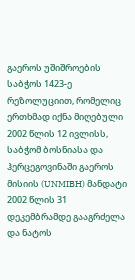გაეროს უშიშროების საბჭოს 1423-ე რეზოლუციით, რომელიც ერთხმად იქნა მიღებული 2002 წლის 12 ივლისს, საბჭომ ბოსნიასა და ჰერცეგოვინაში გაეროს მისიის (UNMIBH) მანდატი 2002 წლის 31 დეკემბრამდე გააგრძელა და ნატოს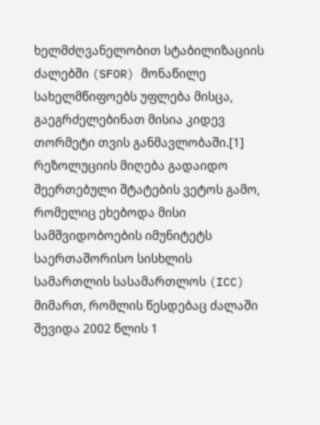ხელმძღვანელობით სტაბილიზაციის ძალებში (SFOR) მონაწილე სახელმწიფოებს უფლება მისცა, გაეგრძელებინათ მისია კიდევ თორმეტი თვის განმავლობაში.[1]
რეზოლუციის მიღება გადაიდო შეერთებული შტატების ვეტოს გამო, რომელიც ეხებოდა მისი სამშვიდობოების იმუნიტეტს საერთაშორისო სისხლის სამართლის სასამართლოს (ICC) მიმართ, რომლის წესდებაც ძალაში შევიდა 2002 წლის 1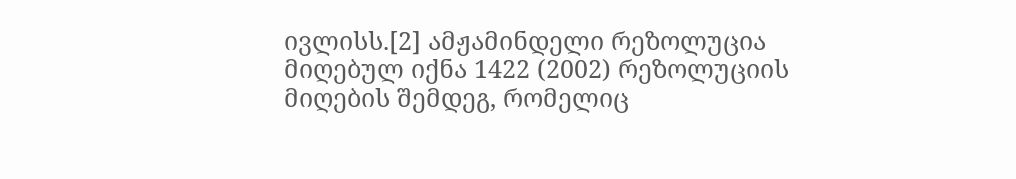ივლისს.[2] ამჟამინდელი რეზოლუცია მიღებულ იქნა 1422 (2002) რეზოლუციის მიღების შემდეგ, რომელიც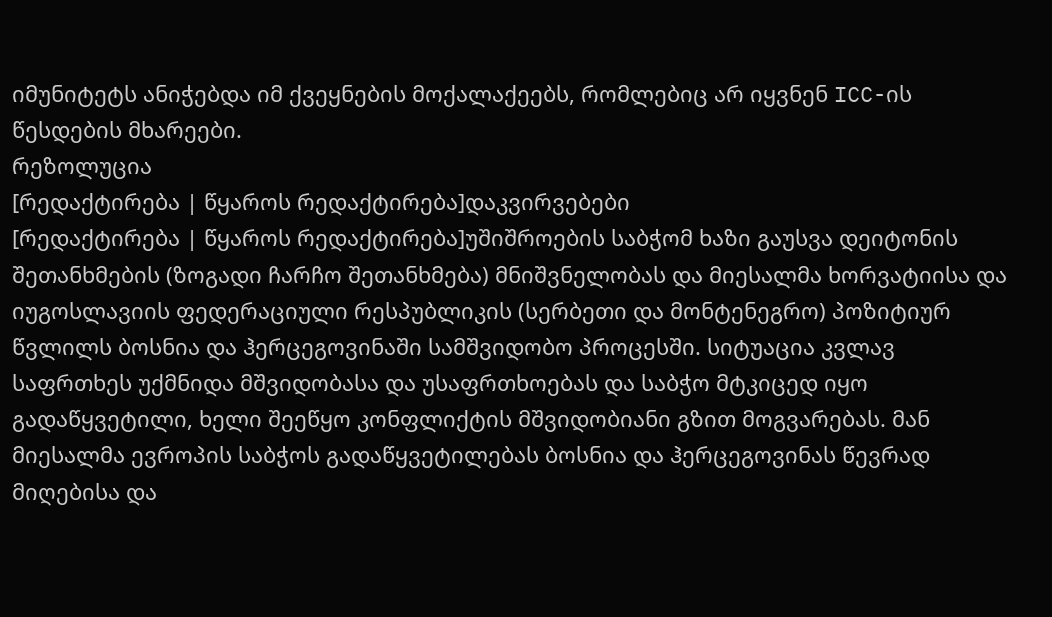იმუნიტეტს ანიჭებდა იმ ქვეყნების მოქალაქეებს, რომლებიც არ იყვნენ ICC-ის წესდების მხარეები.
რეზოლუცია
[რედაქტირება | წყაროს რედაქტირება]დაკვირვებები
[რედაქტირება | წყაროს რედაქტირება]უშიშროების საბჭომ ხაზი გაუსვა დეიტონის შეთანხმების (ზოგადი ჩარჩო შეთანხმება) მნიშვნელობას და მიესალმა ხორვატიისა და იუგოსლავიის ფედერაციული რესპუბლიკის (სერბეთი და მონტენეგრო) პოზიტიურ წვლილს ბოსნია და ჰერცეგოვინაში სამშვიდობო პროცესში. სიტუაცია კვლავ საფრთხეს უქმნიდა მშვიდობასა და უსაფრთხოებას და საბჭო მტკიცედ იყო გადაწყვეტილი, ხელი შეეწყო კონფლიქტის მშვიდობიანი გზით მოგვარებას. მან მიესალმა ევროპის საბჭოს გადაწყვეტილებას ბოსნია და ჰერცეგოვინას წევრად მიღებისა და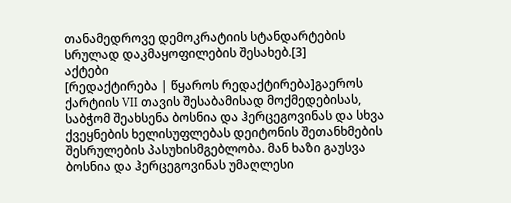თანამედროვე დემოკრატიის სტანდარტების სრულად დაკმაყოფილების შესახებ.[3]
აქტები
[რედაქტირება | წყაროს რედაქტირება]გაეროს ქარტიის VII თავის შესაბამისად მოქმედებისას, საბჭომ შეახსენა ბოსნია და ჰერცეგოვინას და სხვა ქვეყნების ხელისუფლებას დეიტონის შეთანხმების შესრულების პასუხისმგებლობა. მან ხაზი გაუსვა ბოსნია და ჰერცეგოვინას უმაღლესი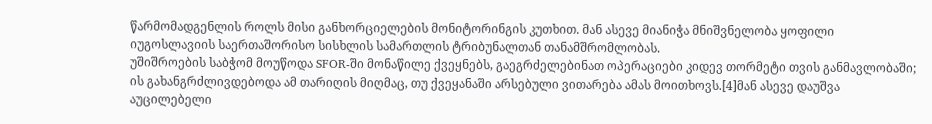წარმომადგენლის როლს მისი განხორციელების მონიტორინგის კუთხით. მან ასევე მიანიჭა მნიშვნელობა ყოფილი იუგოსლავიის საერთაშორისო სისხლის სამართლის ტრიბუნალთან თანამშრომლობას.
უშიშროების საბჭომ მოუწოდა SFOR-ში მონაწილე ქვეყნებს, გაეგრძელებინათ ოპერაციები კიდევ თორმეტი თვის განმავლობაში; ის გახანგრძლივდებოდა ამ თარიღის მიღმაც, თუ ქვეყანაში არსებული ვითარება ამას მოითხოვს.[4]მან ასევე დაუშვა აუცილებელი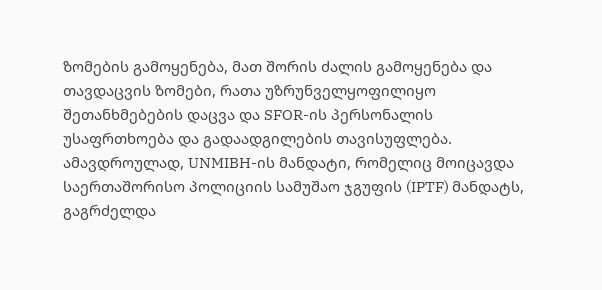ზომების გამოყენება, მათ შორის ძალის გამოყენება და თავდაცვის ზომები, რათა უზრუნველყოფილიყო შეთანხმებების დაცვა და SFOR-ის პერსონალის უსაფრთხოება და გადაადგილების თავისუფლება. ამავდროულად, UNMIBH-ის მანდატი, რომელიც მოიცავდა საერთაშორისო პოლიციის სამუშაო ჯგუფის (IPTF) მანდატს, გაგრძელდა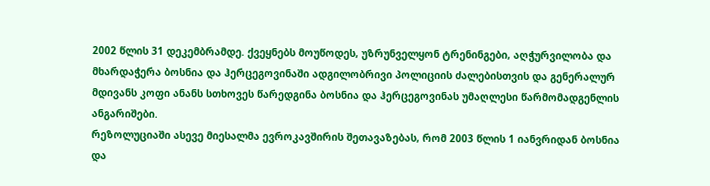2002 წლის 31 დეკემბრამდე. ქვეყნებს მოუწოდეს, უზრუნველყონ ტრენინგები, აღჭურვილობა და მხარდაჭერა ბოსნია და ჰერცეგოვინაში ადგილობრივი პოლიციის ძალებისთვის და გენერალურ მდივანს კოფი ანანს სთხოვეს წარედგინა ბოსნია და ჰერცეგოვინას უმაღლესი წარმომადგენლის ანგარიშები.
რეზოლუციაში ასევე მიესალმა ევროკავშირის შეთავაზებას, რომ 2003 წლის 1 იანვრიდან ბოსნია და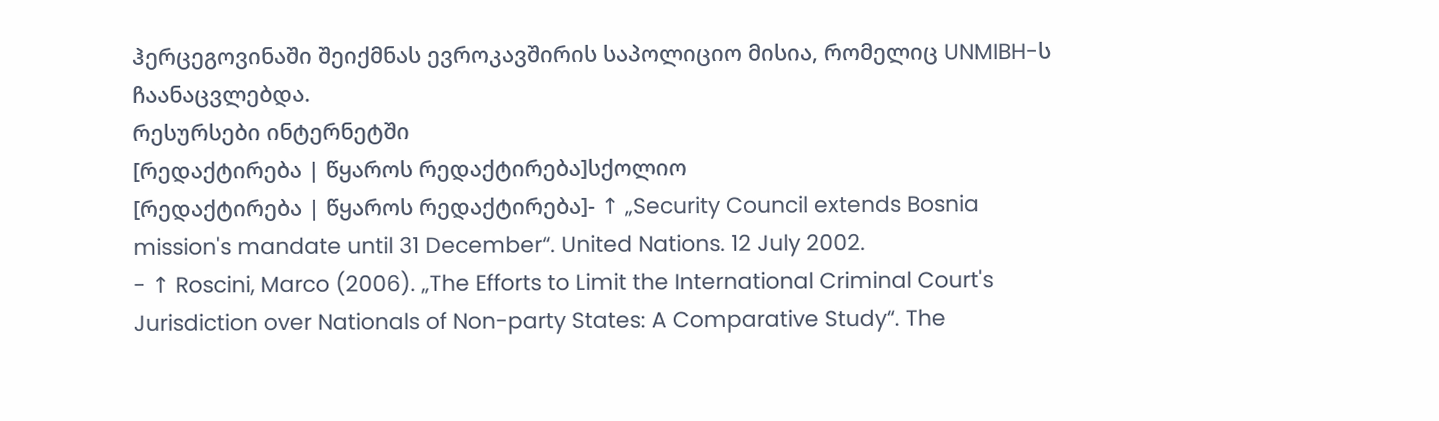ჰერცეგოვინაში შეიქმნას ევროკავშირის საპოლიციო მისია, რომელიც UNMIBH-ს ჩაანაცვლებდა.
რესურსები ინტერნეტში
[რედაქტირება | წყაროს რედაქტირება]სქოლიო
[რედაქტირება | წყაროს რედაქტირება]- ↑ „Security Council extends Bosnia mission's mandate until 31 December“. United Nations. 12 July 2002.
- ↑ Roscini, Marco (2006). „The Efforts to Limit the International Criminal Court's Jurisdiction over Nationals of Non-party States: A Comparative Study“. The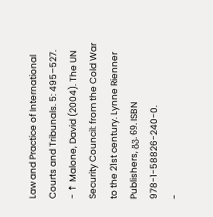Law and Practice of International Courts and Tribunals. 5: 495–527.
- ↑ Malone, David (2004). The UN Security Council: from the Cold War to the 21st century. Lynne Rienner Publishers, გვ. 69. ISBN 978-1-58826-240-0.
-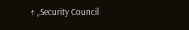↑ „Security Council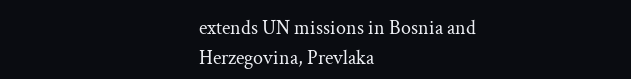extends UN missions in Bosnia and Herzegovina, Prevlaka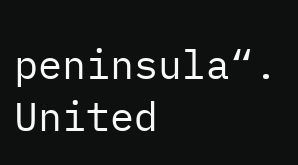peninsula“. United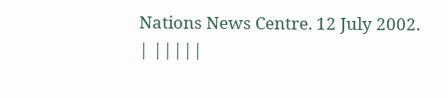Nations News Centre. 12 July 2002.
| |||||